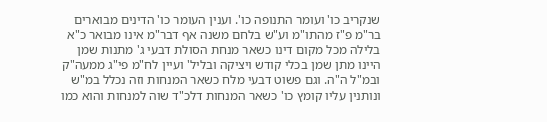שנקריב כו' ועומר התנופה כו'. וענין העומר כו' הדינים מבוארים בר"מ פ"ז מהתו"מ וע"ש בלחם משנה אף דבר"מ אינו מבואר כ"א בלילה מכל מקום דינו כשאר מנחת הסולת דבעי ג' מתנות שמן היינו מתן שמן בכלי קודש ויציקה ובליל' ועיין לח"מ פי"ג ממעה"ק ובמ"ל ה"ה. וגם פשוט דבעי מלח כשאר המנחות וזה נכלל במ"ש ונותנין עליו קומץ כו' כשאר המנחות דלכ"ד שוה למנחות והוא כמו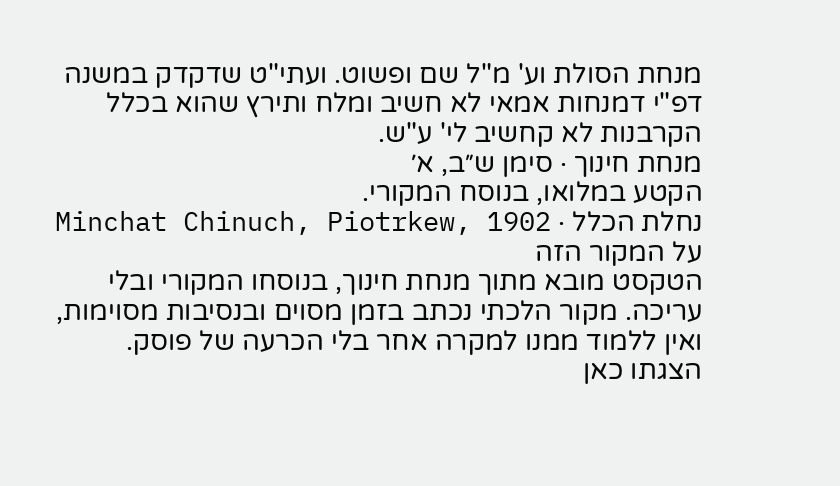מנחת הסולת וע' מ"ל שם ופשוט. ועתי"ט שדקדק במשנה דפ"י דמנחות אמאי לא חשיב ומלח ותירץ שהוא בכלל הקרבנות לא קחשיב לי' ע"ש.
מנחת חינוך · סימן ש״ב, א׳
הקטע במלואו, בנוסח המקורי.
נחלת הכלל · Minchat Chinuch, Piotrkew, 1902
על המקור הזה
הטקסט מובא מתוך מנחת חינוך, בנוסחו המקורי ובלי עריכה. מקור הלכתי נכתב בזמן מסוים ובנסיבות מסוימות, ואין ללמוד ממנו למקרה אחר בלי הכרעה של פוסק. הצגתו כאן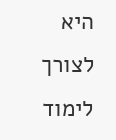היא לצורך לימוד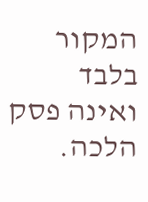המקור בלבד ואינה פסק הלכה.